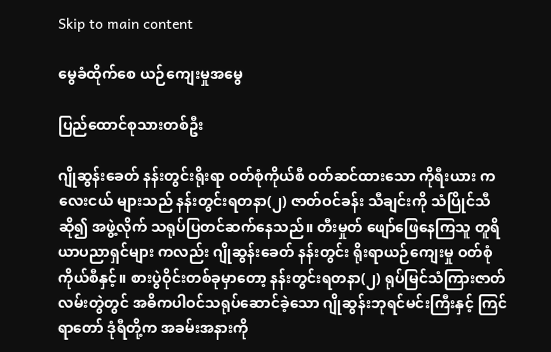Skip to main content

မွေခံထိုက်စေ ယဉ်ကျေးမှုအမွေ

ပြည်ထောင်စုသားတစ်ဦး

ဂျိုဆွန်းခေတ် နန်းတွင်းရိုးရာ ဝတ်စုံကိုယ်စီ ဝတ်ဆင်ထားသော ကိုရီးယား ကလေးငယ် များသည် နန်းတွင်းရတနာ(၂) ဇာတ်ဝင်ခန်း သီချင်းကို သံပြိုင်သီဆို၍ အဖွဲ့လိုက် သရုပ်ပြတင်ဆက်နေသည်။ တီးမှုတ် ဖျော်ဖြေနေကြသူ တူရိယာပညာရှင်များ ကလည်း ဂျိုဆွန်းခေတ် နန်းတွင်း ရိုးရာယဉ်ကျေးမှု ဝတ်စုံကိုယ်စီနှင့်။ စားပွဲဝိုင်းတစ်ခုမှာတော့ နန်းတွင်းရတနာ(၂) ရုပ်မြင်သံကြားဇာတ်လမ်းတွဲတွင် အဓိကပါဝင်သရုပ်ဆောင်ခဲ့သော ဂျိုဆွန်းဘုရင်မင်းကြီးနှင့် ကြင်ရာတော် ဒုံရီတို့က အခမ်းအနားကို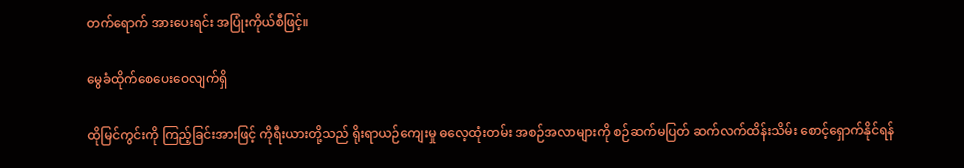တက်ရောက် အားပေးရင်း အပြုံးကိုယ်စီဖြင့်။

မွေခံထိုက်စေပေးဝေလျက်ရှိ

ထိုမြင်ကွင်းကို ကြည့်ခြင်းအားဖြင့် ကိုရီးယားတို့သည် ရိုးရာယဉ်ကျေးမှု ဓလေ့ထုံးတမ်း အစဉ်အလာများကို စဉ်ဆက်မပြတ် ဆက်လက်ထိန်းသိမ်း စောင့်ရှောက်နိုင်ရန်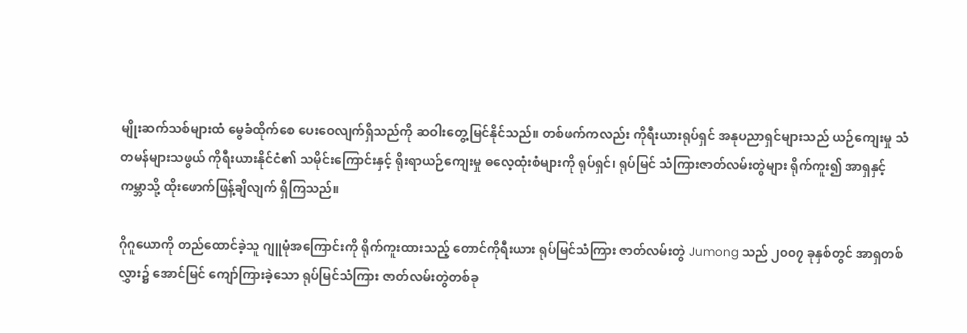မျိုးဆက်သစ်များထံ မွေခံထိုက်စေ ပေးဝေလျက်ရှိသည်ကို ဆဝါးတွေ့မြင်နိုင်သည်။ တစ်ဖက်ကလည်း ကိုရီးယားရုပ်ရှင် အနုပညာရှင်များသည် ယဉ်ကျေးမှု သံတမန်များသဖွယ် ကိုရီးယားနိုင်ငံ၏ သမိုင်းကြောင်းနှင့် ရိုးရာယဉ်ကျေးမှု ဓလေ့ထုံးစံများကို ရုပ်ရှင်၊ ရုပ်မြင် သံကြားဇာတ်လမ်းတွဲများ ရိုက်ကူး၍ အာရှနှင့် ကမ္ဘာသို့ ထိုးဖောက်ဖြန့်ချိလျက် ရှိကြသည်။

ဂိုဂူယောကို တည်ထောင်ခဲ့သူ ဂျူမုံအကြောင်းကို ရိုက်ကူးထားသည့် တောင်ကိုရီးယား ရုပ်မြင်သံကြား ဇာတ်လမ်းတွဲ Jumong သည် ၂၀၀၇ ခုနှစ်တွင် အာရှတစ်လွှား၌ အောင်မြင် ကျော်ကြားခဲ့သော ရုပ်မြင်သံကြား ဇာတ်လမ်းတွဲတစ်ခု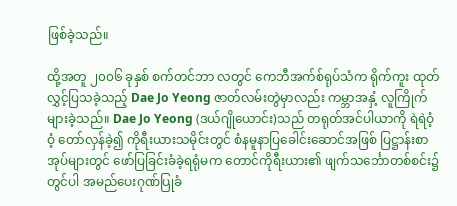ဖြစ်ခဲ့သည်။

ထို့အတူ ၂၀၀၆ ခုနှစ် စက်တင်ဘာ လတွင် ကေဘီအက်စ်ရုပ်သံက ရိုက်ကူး ထုတ်လွှင့်ပြသခဲ့သည့် Dae Jo Yeong ဇာတ်လမ်းတွဲမှာလည်း ကမ္ဘာအနှံ့ လူကြိုက်များခဲ့သည်။ Dae Jo Yeong (ဒယ်ဂျိုယောင်း)သည် တရုတ်အင်ပါယာကို ရဲရဲဝံ့ဝံ့ တော်လှန်ခဲ့၍ ကိုရီးယားသမိုင်းတွင် စံနမူနာပြခေါင်းဆောင်အဖြစ် ပြဋ္ဌာန်းစာအုပ်များတွင် ဖော်ပြခြင်းခံခဲ့ရရုံမက တောင်ကိုရီးယား၏ ဖျက်သင်္ဘောတစ်စင်း၌တွင်ပါ အမည်ပေးဂုဏ်ပြုခံ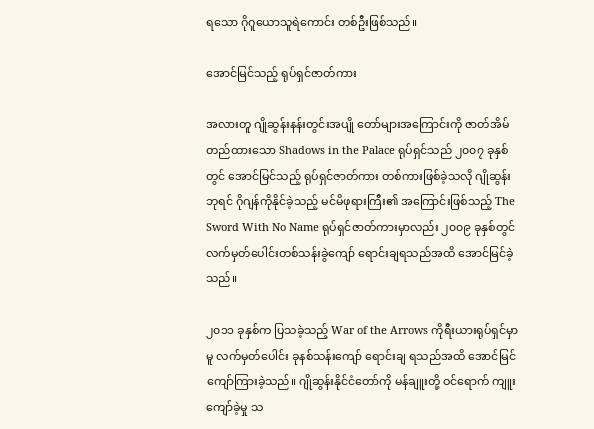ရသော ဂိုဂူယောသူရဲကောင်း တစ်ဦးဖြစ်သည်။

အောင်မြင်သည့် ရုပ်ရှင်ဇာတ်ကား

အလားတူ ဂျိုဆွန်းနန်းတွင်းအပျို တော်များအကြောင်းကို ဇာတ်အိမ်တည်ထားသော Shadows in the Palace ရုပ်ရှင်သည် ၂၀၀၇ ခုနှစ်တွင် အောင်မြင်သည့် ရုပ်ရှင်ဇာတ်ကား တစ်ကားဖြစ်ခဲ့သလို ဂျိုဆွန်းဘုရင် ဂိုဂျန်ကိုနိုင်ခဲ့သည့် မင်မိဖုရားကြီး၏ အကြောင်းဖြစ်သည့် The Sword With No Name ရုပ်ရှင်ဇာတ်ကားမှာလည်း ၂၀၀၉ ခုနှစ်တွင် လက်မှတ်ပေါင်းတစ်သန်းခွဲကျော် ရောင်းချရသည်အထိ အောင်မြင်ခဲ့သည်။

၂၀၁၁ ခုနှစ်က ပြသခဲ့သည့် War of the Arrows ကိုရီးယားရုပ်ရှင်မှာမူ လက်မှတ်ပေါင်း ခုနစ်သန်းကျော် ရောင်းချ ရသည်အထိ အောင်မြင်ကျော်ကြားခဲ့သည်။ ဂျိုဆွန်းနိုင်ငံတော်ကို မန်ချူးတို့ ဝင်ရောက် ကျူးကျော်ခဲ့မှု သ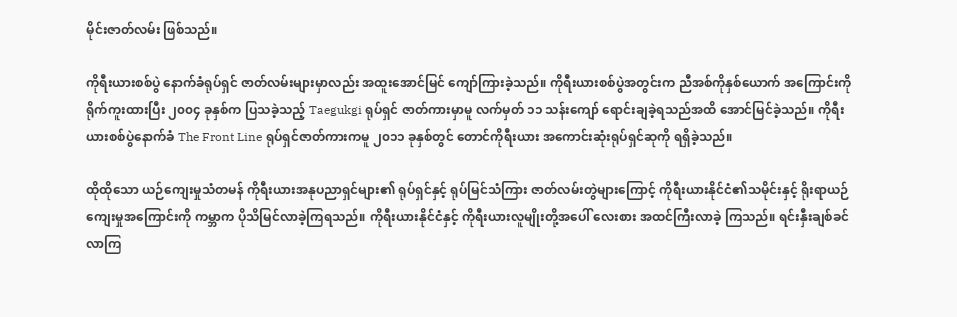မိုင်းဇာတ်လမ်း ဖြစ်သည်။

ကိုရီးယားစစ်ပွဲ နောက်ခံရုပ်ရှင် ဇာတ်လမ်းများမှာလည်း အထူးအောင်မြင် ကျော်ကြားခဲ့သည်။ ကိုရီးယားစစ်ပွဲအတွင်းက ညီအစ်ကိုနှစ်ယောက် အကြောင်းကို ရိုက်ကူးထားပြီး ၂၀၀၄ ခုနှစ်က ပြသခဲ့သည့် Taegukgi ရုပ်ရှင် ဇာတ်ကားမှာမူ လက်မှတ် ၁၁ သန်းကျော် ရောင်းချခဲ့ရသည်အထိ အောင်မြင်ခဲ့သည်။ ကိုရီးယားစစ်ပွဲနောက်ခံ The Front Line ရုပ်ရှင်ဇာတ်ကားကမူ ၂၀၁၁ ခုနှစ်တွင် တောင်ကိုရီးယား အကောင်းဆုံးရုပ်ရှင်ဆုကို ရရှိခဲ့သည်။

ထိုထိုသော ယဉ်ကျေးမှုသံတမန် ကိုရီးယားအနုပညာရှင်များ၏ ရုပ်ရှင်နှင့် ရုပ်မြင်သံကြား ဇာတ်လမ်းတွဲများကြောင့် ကိုရီးယားနိုင်ငံ၏သမိုင်းနှင့် ရိုးရာယဉ်ကျေးမှုအကြောင်းကို ကမ္ဘာက ပိုသိမြင်လာခဲ့ကြရသည်။ ကိုရီးယားနိုင်ငံနှင့် ကိုရီးယားလူမျိုးတို့အပေါ် လေးစား အထင်ကြီးလာခဲ့ ကြသည်။ ရင်းနှီးချစ်ခင် လာကြ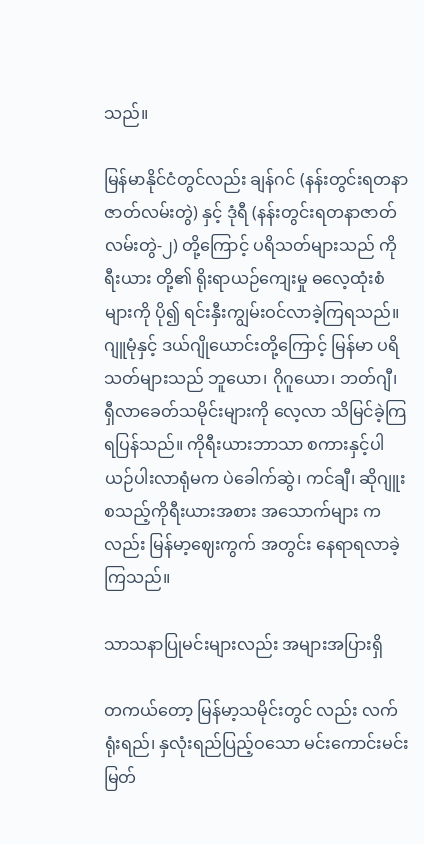သည်။

မြန်မာနိုင်ငံတွင်လည်း ချန်ဂင် (နန်းတွင်းရတနာဇာတ်လမ်းတွဲ) နှင့် ဒုံရီ (နန်းတွင်းရတနာဇာတ်လမ်းတွဲ-၂) တို့ကြောင့် ပရိသတ်များသည် ကိုရီးယား တို့၏ ရိုးရာယဉ်ကျေးမှု ဓလေ့ထုံးစံများကို ပို၍ ရင်းနှီးကျွမ်းဝင်လာခဲ့ကြရသည်။ ဂျူမုံနှင့် ဒယ်ဂျိုယောင်းတို့ကြောင့် မြန်မာ ပရိသတ်များသည် ဘူယော၊ ဂိုဂူယော၊ ဘတ်ဂျီ၊ ရှီလာခေတ်သမိုင်းများကို လေ့လာ သိမြင်ခဲ့ကြရပြန်သည်။ ကိုရီးယားဘာသာ စကားနှင့်ပါ ယဉ်ပါးလာရုံမက ပဲခေါက်ဆွဲ၊ ကင်ချီ၊ ဆိုဂျူး စသည့်ကိုရီးယားအစား အသောက်များ ကလည်း မြန်မာ့ဈေးကွက် အတွင်း နေရာရလာခဲ့ကြသည်။

သာသနာပြုမင်းများလည်း အများအပြားရှိ

တကယ်တော့ မြန်မာ့သမိုင်းတွင် လည်း လက်ရုံးရည်၊ နှလုံးရည်ပြည့်ဝသော မင်းကောင်းမင်းမြတ်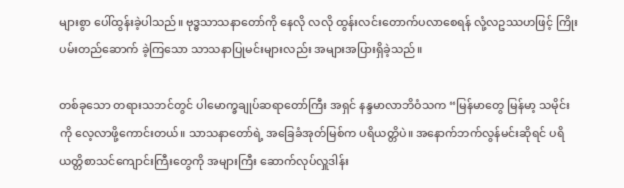များစွာ ပေါ်ထွန်းခဲ့ပါသည်။ ဗုဒ္ဓသာသနာတော်ကို နေလို လလို ထွန်းလင်းတောက်ပလာစေရန် လုံ့လဥဿဟဖြင့် ကြိုးပမ်းတည်ဆောက် ခဲ့ကြသော သာသနာပြုမင်းများလည်း အများအပြားရှိခဲ့သည်။

တစ်ခုသော တရားသဘင်တွင် ပါမောက္ခချုပ်ဆရာတော်ကြီး အရှင် နန္ဒမာလာဘိဝံသက “မြန်မာတွေ မြန်မာ့ သမိုင်းကို လေ့လာဖို့ကောင်းတယ်။ သာသနာတော်ရဲ့ အခြေခံအုတ်မြစ်က ပရိယတ္တိပဲ။ အနောက်ဘက်လွန်မင်းဆိုရင် ပရိယတ္တိစာသင်ကျောင်းကြီးတွေကို အများကြီး ဆောက်လုပ်လှူဒါန်း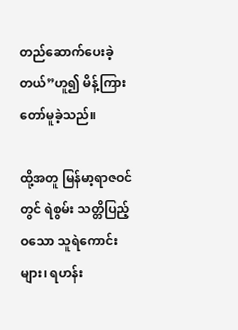တည်ဆောက်ပေးခဲ့တယ်”ဟူ၍ မိန့်ကြားတော်မူခဲ့သည်။

ထို့အတူ မြန်မာ့ရာဇဝင်တွင် ရဲစွမ်း သတ္တိပြည့်ဝသော သူရဲကောင်းများ၊ ရဟန်း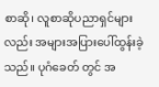စာဆို၊ လူစာဆိုပညာရှင်များလည်း အများအပြားပေါ်ထွန်းခဲ့သည်။ ပုဂံခေတ် တွင် အ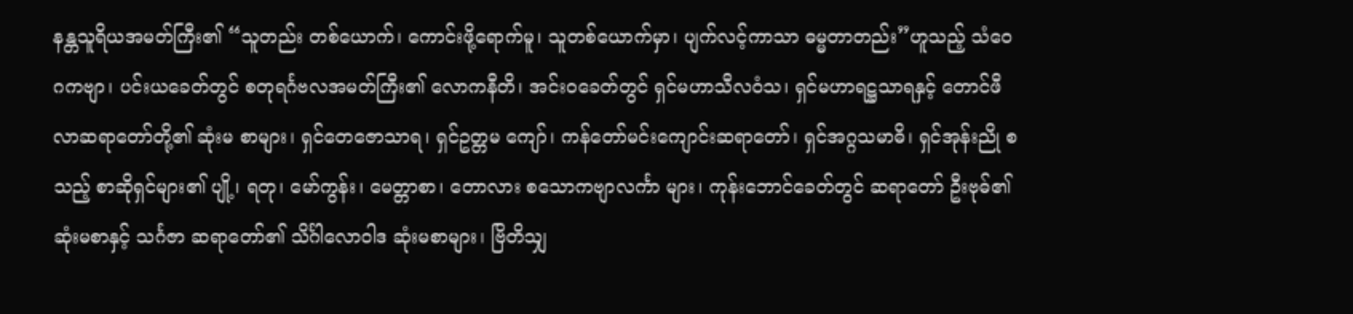နန္တသူရိယအမတ်ကြီး၏ “သူတည်း တစ်ယောက်၊ ကောင်းဖို့ရောက်မူ၊ သူတစ်ယောက်မှာ၊ ပျက်လင့်ကာသာ ဓမ္မတာတည်း”ဟူသည့် သံဝေဂကဗျာ၊ ပင်းယခေတ်တွင် စတုရင်္ဂဗလအမတ်ကြီး၏ လောကနီတိ၊ အင်းဝခေတ်တွင် ရှင်မဟာသီလဝံသ၊ ရှင်မဟာရဋ္ဌသာရနှင့် တောင်ဖီလာဆရာတော်တို့၏ ဆုံးမ စာများ၊ ရှင်တေဇောသာရ၊ ရှင်ဥတ္တမ ကျော်၊ ကန်တော်မင်းကျောင်းဆရာတော်၊ ရှင်အဂ္ဂသမာဓိ၊ ရှင်အုန်းညို စသည့် စာဆိုရှင်များ၏ ပျို့၊ ရတု၊ မော်ကွန်း၊ မေတ္တာစာ၊ တောလား စသောကဗျာလင်္ကာ များ၊ ကုန်းဘောင်ခေတ်တွင် ဆရာတော် ဦးဗုဓ်၏ ဆုံးမစာနှင့် သင်္ဂဇာ ဆရာတော်၏ သိင်္ဂါလောဝါဒ ဆုံးမစာများ၊ ဗြိတိသျှ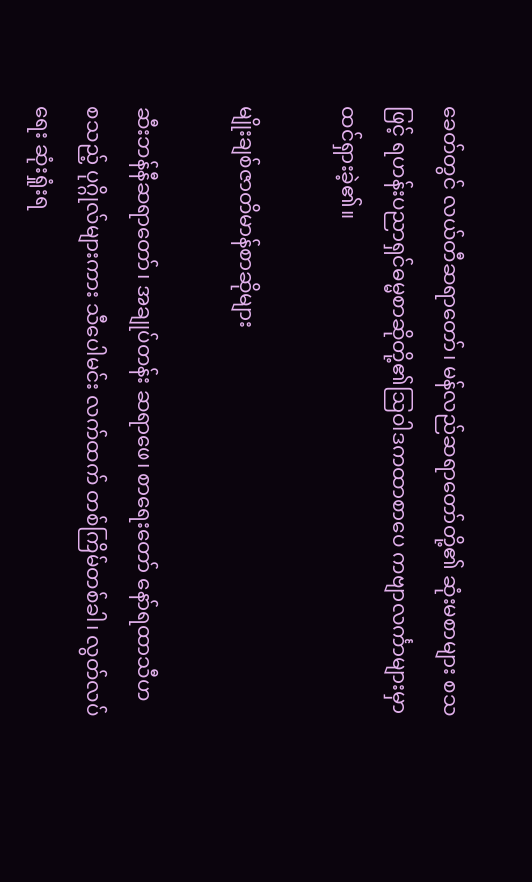ခေတ်တွင် လယ်တီဆရာတော်၊ မန်လည်ဆရာတော်တို့၏ ဆုံးမစာများ စသဖြင့် ရဟန်းပညာရှင်ဓမ္မစာဆိုတို့၏ဩဝါဒကထာစာပေ ကဗျာလင်္ကာများမှာ ထင်ရှားခဲ့၏။

မျိုးချစ်ဇာတိမာန်စာဆိုများ

ဆီးဘန်နီဆရာတော်၊ အချုပ်တန်း ဆရာဖေ၊ စာရေးတော် နော်ရထာသီဟ စသည့် ပုဂ္ဂိုလ်များကား သီပေါမင်း လက်ထက် တစ်ကြိမ်တစ်ခါ၊ လွတ်လပ်ရေး ဆုံးရှုံးရ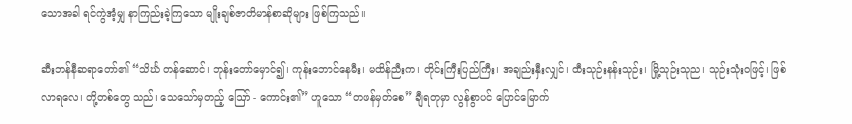သောအခါ ရင်ကွဲအံ့မျှ နာကြည်းခဲ့ကြသော မျိုးချစ်ဇာတိမာန်စာဆိုများ ဖြစ်ကြသည်။

ဆီးဘန်နီဆရာတော်၏ “သိင်္ဃ တန်ဆောင်၊ ဘုန်းတော်မှောင်၍၊ ကုန်းဘောင်နေမီး၊ မထိန်ညီးက၊ တိုင်းကြီးပြည်ကြီး၊ အချည်းနှီးလျှင်၊ ထီးသုဉ်းနန်းသုဉ်း၊ မြို့သုဉ်းသုည၊ သုဉ်းသုံးဝဖြင့်၊ ဖြစ်လာရလေ၊ တို့တစ်တွေ သည်၊ သေသော်မှတည့် ဪ - ကောင်း၏” ဟူသော “တဖန်မှတ်စေ” ချီရတုမှာ လွန်စွာပင် ပြောင်မြောက်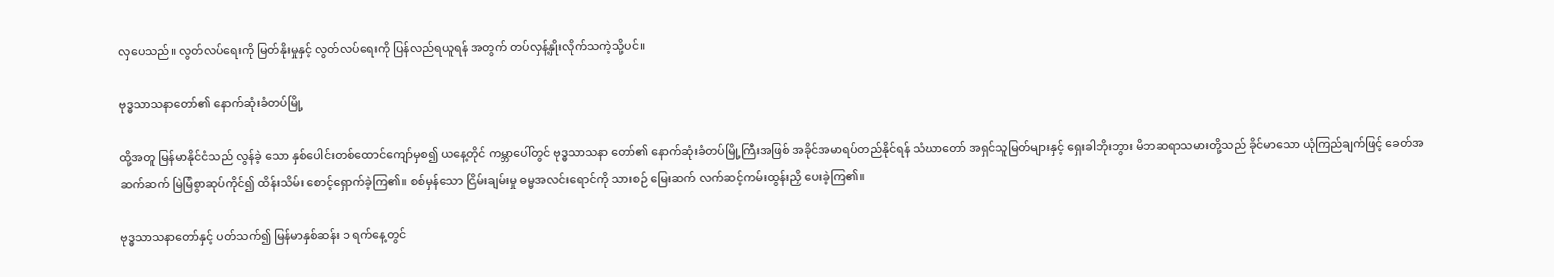လှပေသည်။ လွတ်လပ်ရေးကို မြတ်နိုးမှုနှင့် လွတ်လပ်ရေးကို ပြန်လည်ရယူရန် အတွက် တပ်လှန့်နှိုးလိုက်သကဲ့သို့ပင်။

ဗုဒ္ဓသာသနာတော်၏ နောက်ဆုံးခံတပ်မြို့

ထို့အတူ မြန်မာနိုင်ငံသည် လွန်ခဲ့ သော နှစ်ပေါင်းတစ်ထောင်ကျော်မှစ၍ ယနေ့တိုင် ကမ္ဘာပေါ်တွင် ဗုဒ္ဓသာသနာ တော်၏ နောက်ဆုံးခံတပ်မြို့ကြီးအဖြစ် အခိုင်အမာရပ်တည်နိုင်ရန် သံဃာတော် အရှင်သူမြတ်များနှင့် ရှေးခါဘိုးဘွား မိဘဆရာသမားတို့သည် ခိုင်မာသော ယုံကြည်ချက်ဖြင့် ခေတ်အဆက်ဆက် မြဲမြံစွာဆုပ်ကိုင်၍ ထိန်းသိမ်း စောင့်ရှောက်ခဲ့ကြ၏။ စစ်မှန်သော ငြိမ်းချမ်းမှု ဓမ္မအလင်းရောင်ကို သားစဉ် မြေးဆက် လက်ဆင့်ကမ်းထွန်းညှိ ပေးခဲ့ကြ၏။

ဗုဒ္ဓသာသနာတော်နှင့် ပတ်သက်၍ မြန်မာနှစ်ဆန်း ၁ ရက်နေ့တွင်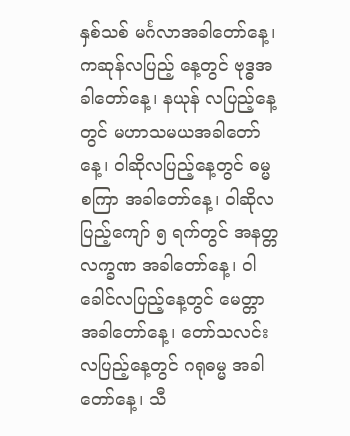နှစ်သစ် မင်္ဂလာအခါတော်နေ့၊ ကဆုန်လပြည့် နေ့တွင် ဗုဒ္ဓအခါတော်နေ့၊ နယုန် လပြည့်နေ့တွင် မဟာသမယအခါတော်နေ့၊ ဝါဆိုလပြည့်နေ့တွင် ဓမ္မစကြာ အခါတော်နေ့၊ ဝါဆိုလပြည့်ကျော် ၅ ရက်တွင် အနတ္တလက္ခဏ အခါတော်နေ့၊ ဝါခေါင်လပြည့်နေ့တွင် မေတ္တာအခါတော်နေ့၊ တော်သလင်းလပြည့်နေ့တွင် ဂရုဓမ္မ အခါတော်နေ့၊ သီ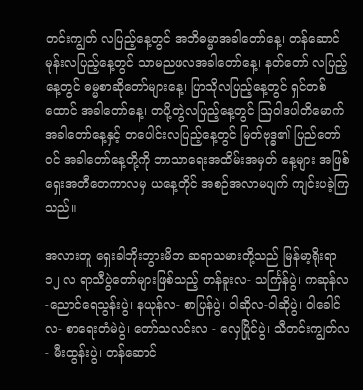တင်းကျွတ် လပြည့်နေ့တွင် အဘိဓမ္မာအခါတော်နေ့၊ တန်ဆောင်မုန်းလပြည့်နေ့တွင် သာမညဖလအခါတော်နေ့၊ နတ်တော် လပြည့်နေ့တွင် ဓမ္မစာဆိုတော်များနေ့၊ ပြာသိုလပြည့်နေ့တွင် ရှင်တစ်ထောင် အခါတော်နေ့၊ တပို့တွဲလပြည့်နေ့တွင် ဩဝါဒပါတိမောက် အခါတော်နေ့နှင့် တပေါင်းလပြည့်နေ့တွင် မြတ်ဗုဒ္ဓ၏ ပြည်တော်ဝင် အခါတော်နေ့တို့ကို ဘာသာရေးအထိမ်းအမှတ် နေ့များ အဖြစ် ရှေးအတီတေကာလမှ ယနေ့တိုင် အစဉ်အလာမပျက် ကျင်းပခဲ့ကြသည်။

အလားတူ ရှေးခါဘိုးဘွားမိဘ ဆရာသမားတို့သည် မြန်မာ့ရိုးရာ ၁၂ လ ရာသီပွဲတော်များဖြစ်သည့် တန်ခူးလ- သင်္ကြန်ပွဲ၊ ကဆုန်လ-ညောင်ရေသွန်းပွဲ၊ နယုန်လ- စာပြန်ပွဲ၊ ဝါဆိုလ-ဝါဆိုပွဲ၊ ဝါခေါင်လ- စာရေးတံမဲပွဲ၊ တော်သလင်းလ - လှေပြိုင်ပွဲ၊ သီတင်းကျွတ်လ- မီးထွန်းပွဲ၊ တန်ဆောင်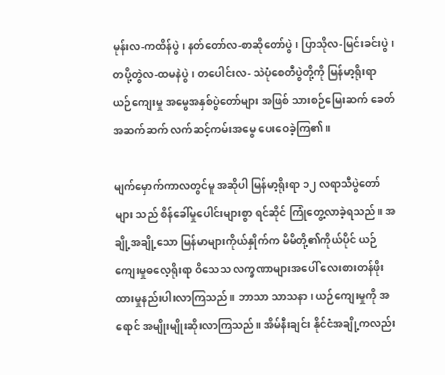မုန်းလ-ကထိန်ပွဲ၊ နတ်တော်လ-စာဆိုတော်ပွဲ၊ ပြာသိုလ-မြင်းခင်းပွဲ၊ တပို့တွဲလ-ထမနဲပွဲ၊ တပေါင်းလ- သဲပုံစေတီပွဲတို့ကို မြန်မာ့ရိုးရာ ယဉ်ကျေးမှု အမွေအနှစ်ပွဲတော်များ အဖြစ် သားစဉ်မြေးဆက် ခေတ် အဆက်ဆက် လက်ဆင့်ကမ်းအမွေ ပေးဝေခဲ့ကြ၏။

မျက်မှောက်ကာလတွင်မူ အဆိုပါ မြန်မာ့ရိုးရာ ၁၂ လရာသီပွဲတော်များ သည် စိန်ခေါ်မှုပေါင်းများစွာ ရင်ဆိုင် ကြုံတွေ့လာခဲ့ရသည်။ အချို့အချို့သော မြန်မာများကိုယ်နှိုက်က မိမိတို့၏ကိုယ်ပိုင် ယဉ်ကျေးမှုဓလေ့ရိုးရာ ဝိသေသ လက္ခဏာများအပေါ် လေးစားတန်ဖိုး ထားမှုနည်းပါးလာကြသည်။ ဘာသာ သာသနာ၊ ယဉ်ကျေးမှုကို အရောင် အမျိုးမျိုးဆိုးလာကြသည်။ အိမ်နီးချင်း နိုင်ငံအချို့ကလည်း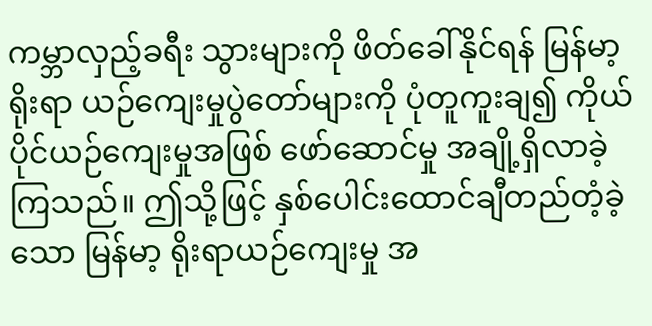ကမ္ဘာလှည့်ခရီး သွားများကို ဖိတ်ခေါ်နိုင်ရန် မြန်မာ့ရိုးရာ ယဉ်ကျေးမှုပွဲတော်များကို ပုံတူကူးချ၍ ကိုယ်ပိုင်ယဉ်ကျေးမှုအဖြစ် ဖော်ဆောင်မှု အချို့ရှိလာခဲ့ကြသည်။ ဤသို့ဖြင့် နှစ်ပေါင်းထောင်ချီတည်တံ့ခဲ့သော မြန်မာ့ ရိုးရာယဉ်ကျေးမှု အ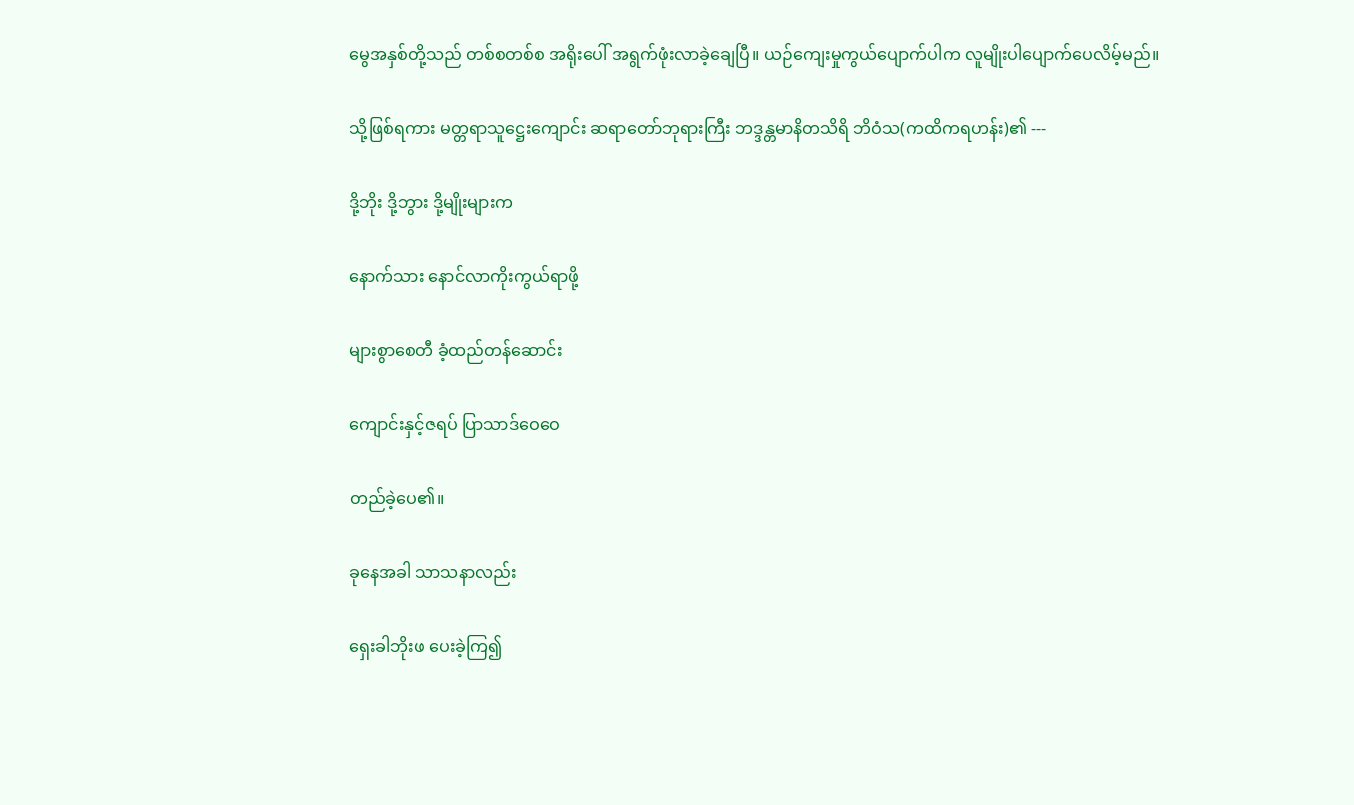မွေအနှစ်တို့သည် တစ်စတစ်စ အရိုးပေါ် အရွက်ဖုံးလာခဲ့ချေပြီ။ ယဉ်ကျေးမှုကွယ်ပျောက်ပါက လူမျိုးပါပျောက်ပေလိမ့်မည်။

သို့ဖြစ်ရကား မတ္တရာသူဋ္ဌေးကျောင်း ဆရာတော်ဘုရားကြီး ဘဒ္ဒန္တမာနိတသိရိ ဘိဝံသ(ကထိကရဟန်း)၏ ---

ဒို့ဘိုး ဒို့ဘွား ဒို့မျိုးများက

နောက်သား နောင်လာကိုးကွယ်ရာဖို့

များစွာစေတီ ခံ့ထည်တန်ဆောင်း

ကျောင်းနှင့်ဇရပ် ပြာသာဒ်ဝေဝေ

တည်ခဲ့ပေ၏။

ခုနေအခါ သာသနာလည်း

ရှေးခါဘိုးဖ ပေးခဲ့ကြ၍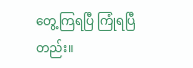တွေ့ကြရပြီ ကြုံရပြီတည်း။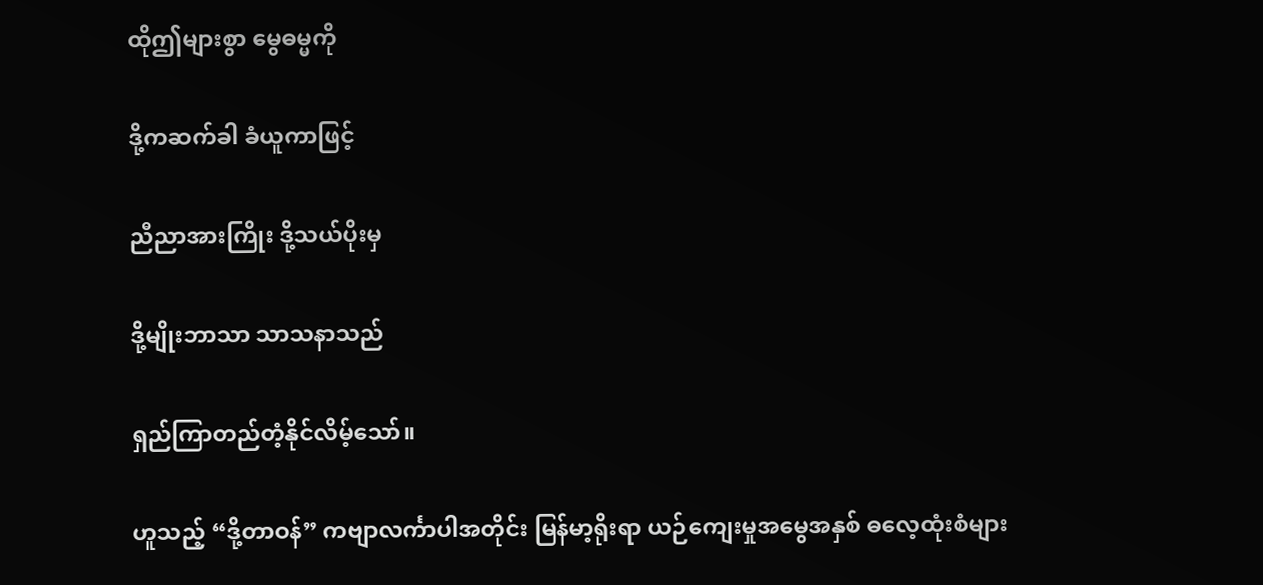ထိုဤများစွာ မွေဓမ္မကို

ဒို့ကဆက်ခါ ခံယူကာဖြင့်

ညီညာအားကြိုး ဒို့သယ်ပိုးမှ

ဒို့မျိုးဘာသာ သာသနာသည်

ရှည်ကြာတည်တံ့နိုင်လိမ့်သော်။

ဟူသည့် “ဒို့တာဝန်” ကဗျာလင်္ကာပါအတိုင်း မြန်မာ့ရိုးရာ ယဉ်ကျေးမှုအမွေအနှစ် ဓလေ့ထုံးစံများ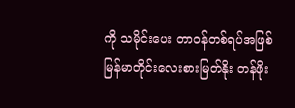ကို သမိုင်းပေး တာဝန်တစ်ရပ်အဖြစ် မြန်မာတိုင်းလေးစားမြတ်နိုး တန်ဖိုး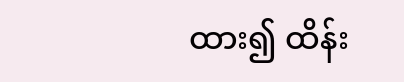ထား၍ ထိန်း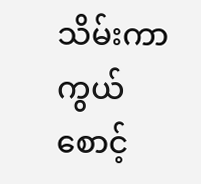သိမ်းကာကွယ် စောင့်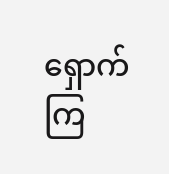ရှောက်ကြ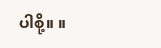ပါစို့။ ။